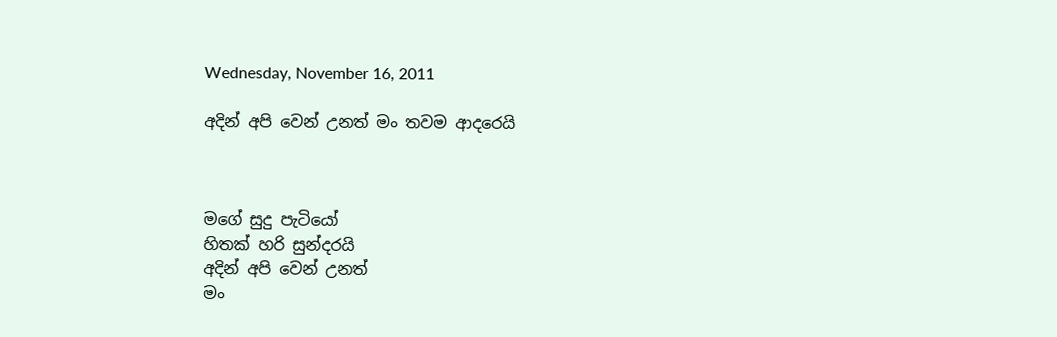Wednesday, November 16, 2011

අදින් අපි වෙන් උනත් මං තවම ආදරෙයි



මගේ සුදු පැටියෝ
හිතක් හරි සුන්දරයි
අදින් අපි වෙන් උනත්
මං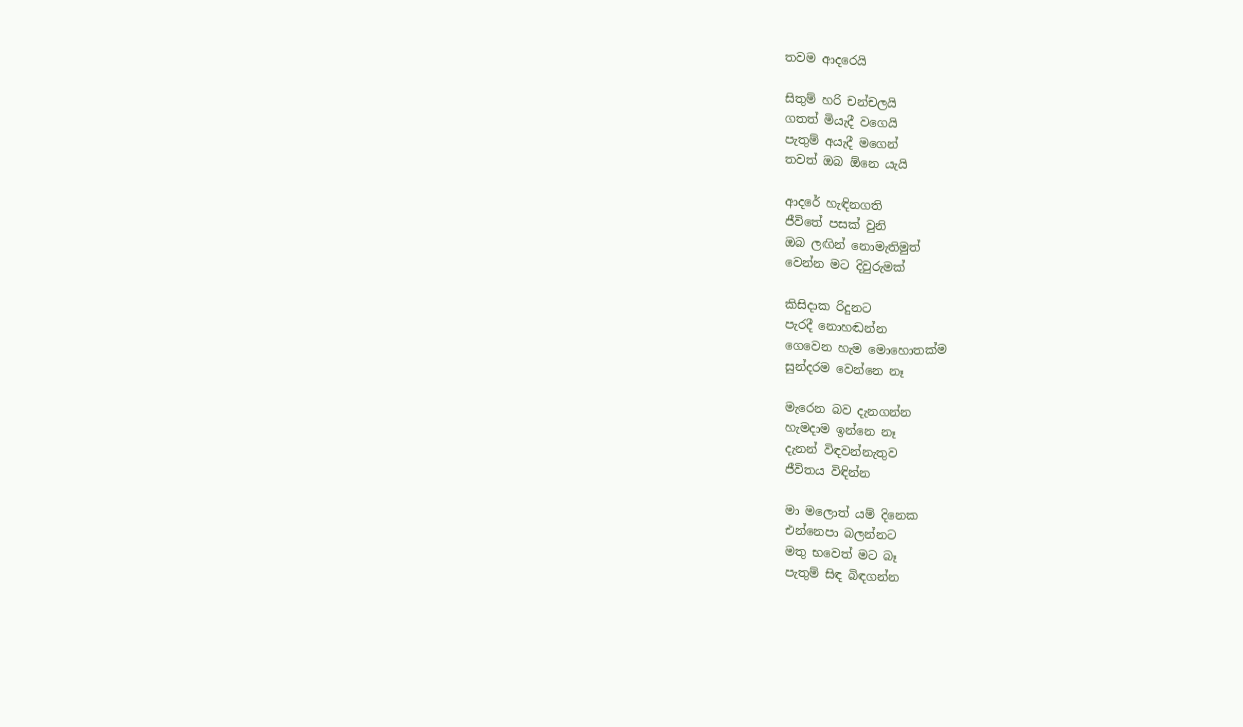තවම ආදරෙයි

සිතුම් හරි චන්චලයි
ගතත් මියැදී වගෙයි
පැතුම් අයැදී මගෙන්
තවත් ඔබ ඕනෙ යැයි

ආදරේ හැඳිනගති
ජීවිතේ පසක් වුනි
ඔබ ලඟින් නොමැතිමුත්
වෙන්න මට දිවුරුමක්

කිසිදාක රිදුනට
පැරදී නොහඬන්න
ගෙවෙන හැම මොහොතක්ම
සුන්දරම වෙන්නෙ නෑ

මැරෙන බව දැනගන්න
හැමදාම ඉන්නෙ නෑ
දැනන් විඳවන්නැතුව
ජීවිතය විඳින්න

මා මලොත් යම් දිනෙක
එන්නෙපා බලන්නට
මතු භවෙත් මට බෑ
පැතුම් සිඳ බිඳගන්න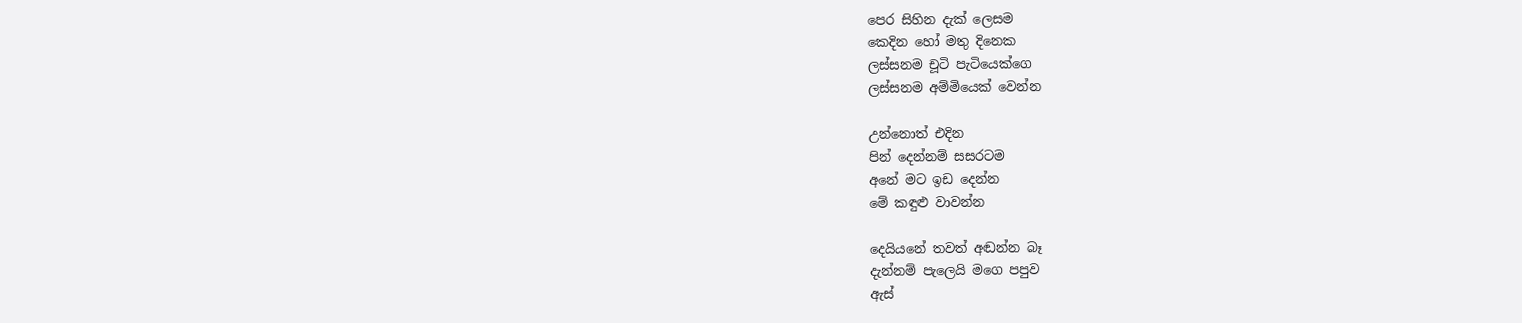පෙර සිහින දැක් ලෙසම
කෙදින හෝ මතු දිනෙක
ලස්සනම චූටි පැටියෙක්ගෙ
ලස්සනම අම්මියෙක් වෙන්න

උන්නොත් එදින
පින් දෙන්නම් සසරටම
අනේ මට ඉඩ දෙන්න
මේ කඳුළු වාවන්න

දෙයියනේ තවත් අඬන්න බෑ
දැන්නම් පැලෙයි මගෙ පපුව
ඇස්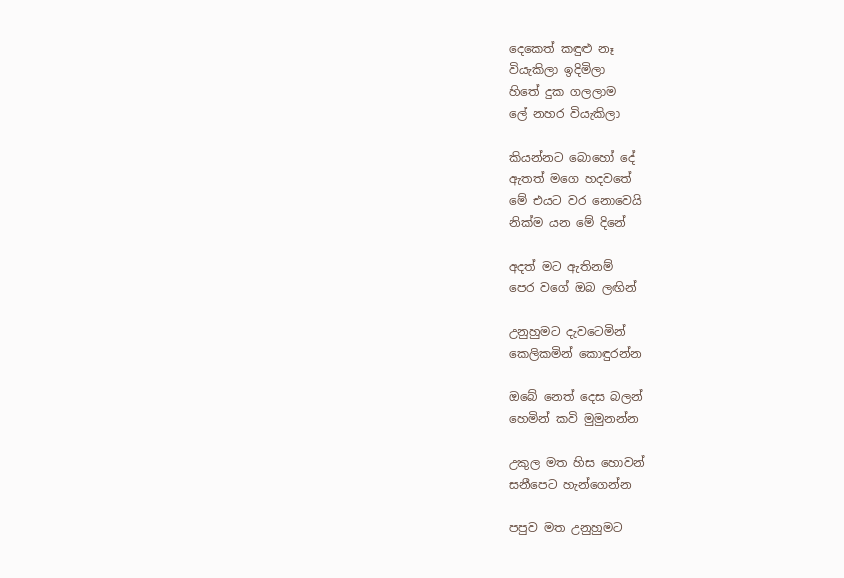දෙකෙත් කඳුළු නෑ
වියැකිලා ඉදිමිලා
හිතේ දුක ගලලාම
ලේ නහර වියැකිලා

කියන්නට බොහෝ දේ
ඇතත් මගෙ හදවතේ
මේ එයට වර නොවෙයි
නික්ම යන මේ දිනේ

අදත් මට ඇතිනම්
පෙර වගේ ඔබ ලඟින්

උනුහුමට දැවටෙමින්
කෙලිකමින් කොඳුරන්න

ඔබේ නෙත් දෙස බලන්
හෙමින් කවි මුමුනන්න

උකුල මත හිස හොවන්
සනීපෙට හැන්ගෙන්න

පපුව මත උනුහුමට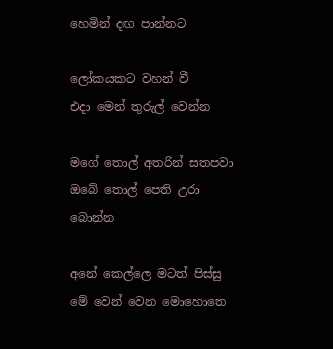හෙමින් දඟ පාන්නට

ලෝකයකට වහන් වී
එදා මෙන් තුරුල් වෙන්න

මගේ තොල් අතරින් සතපවා
ඔබේ තොල් පෙති උරා බොන්න

අනේ කෙල්ලෙ මටත් පිස්සු
මේ වෙන් වෙන මොහොතෙ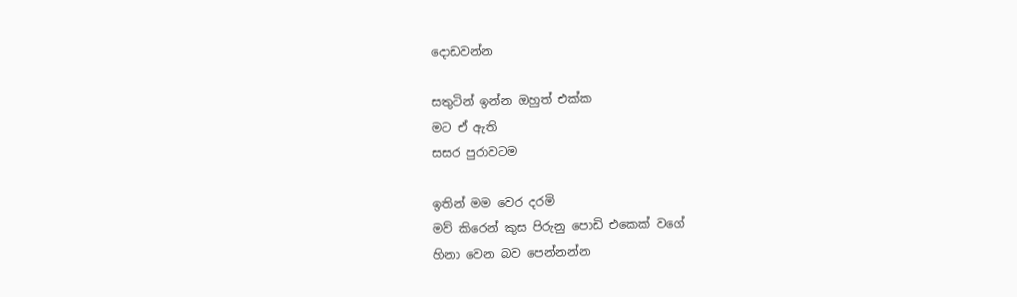දොඩවන්න

සතුටින් ඉන්න ඔහුත් එක්ක
මට ඒ ඇති
සසර පුරාවටම

ඉතින් මම වෙර දරමි
මව් කිරෙන් කුස පිරුනු පොඩි එකෙක් වගේ
හිනා වෙන බව පෙන්නන්න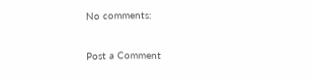No comments:

Post a Comment